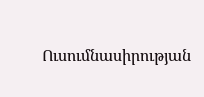Ուսումնասիրության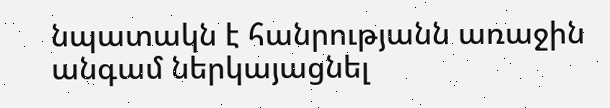նպատակն է հանրությանն առաջին անգամ ներկայացնել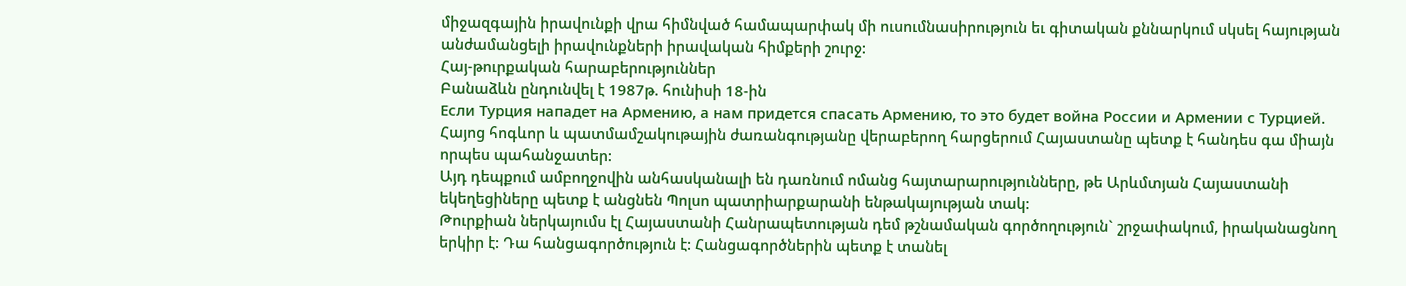միջազգային իրավունքի վրա հիմնված համապարփակ մի ուսումնասիրություն եւ գիտական քննարկում սկսել հայության անժամանցելի իրավունքների իրավական հիմքերի շուրջ:
Հայ-թուրքական հարաբերություններ
Բանաձևն ընդունվել է 1987թ. հունիսի 18-ին
Eсли Турция нападет на Армению, а нам придется спасать Армению, то это будет война России и Армении с Турцией.
Հայոց հոգևոր և պատմամշակութային ժառանգությանը վերաբերող հարցերում Հայաստանը պետք է հանդես գա միայն որպես պահանջատեր:
Այդ դեպքում ամբողջովին անհասկանալի են դառնում ոմանց հայտարարությունները, թե Արևմտյան Հայաստանի եկեղեցիները պետք է անցնեն Պոլսո պատրիարքարանի ենթակայության տակ:
Թուրքիան ներկայումս էլ Հայաստանի Հանրապետության դեմ թշնամական գործողություն` շրջափակում, իրականացնող երկիր է: Դա հանցագործություն է: Հանցագործներին պետք է տանել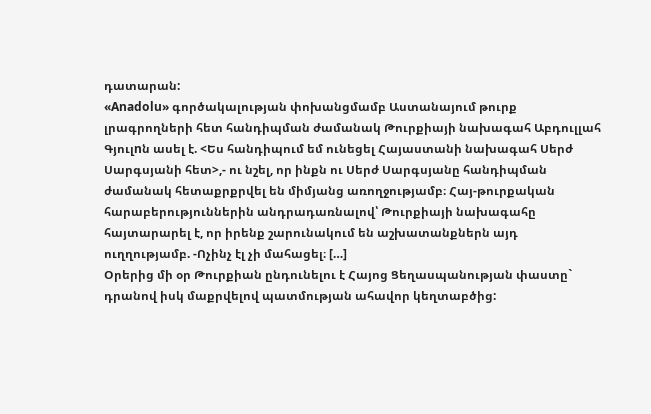դատարան:
«Anadolu» գործակալության փոխանցմամբ Աստանայում թուրք լրագրողների հետ հանդիպման ժամանակ Թուրքիայի նախագահ Աբդուլլահ Գյուլnն ասել է. <Ես հանդիպում եմ ունեցել Հայաստանի նախագահ Սերժ Սարգսյանի հետ>,- ու նշել, որ ինքն ու Սերժ Սարգսյանը հանդիպման ժամանակ հետաքրքրվել են միմյանց առողջությամբ։ Հայ-թուրքական հարաբերություններին անդրադառնալով՝ Թուրքիայի նախագահը հայտարարել է, որ իրենք շարունակում են աշխատանքներն այդ ուղղությամբ. -Ոչինչ էլ չի մահացել։ […]
Օրերից մի օր Թուրքիան ընդունելու է Հայոց Ցեղասպանության փաստը` դրանով իսկ մաքրվելով պատմության ահավոր կեղտաբծից: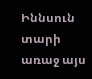Իննսուն տարի առաջ այս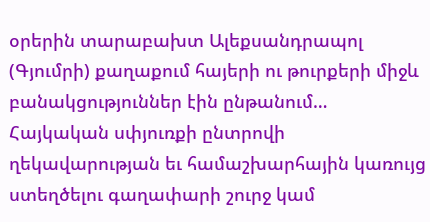օրերին տարաբախտ Ալեքսանդրապոլ (Գյումրի) քաղաքում հայերի ու թուրքերի միջև բանակցություններ էին ընթանում…
Հայկական սփյուռքի ընտրովի ղեկավարության եւ համաշխարհային կառույց ստեղծելու գաղափարի շուրջ կամ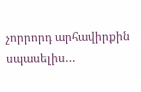չորրորդ արհավիրքին սպասելիս…